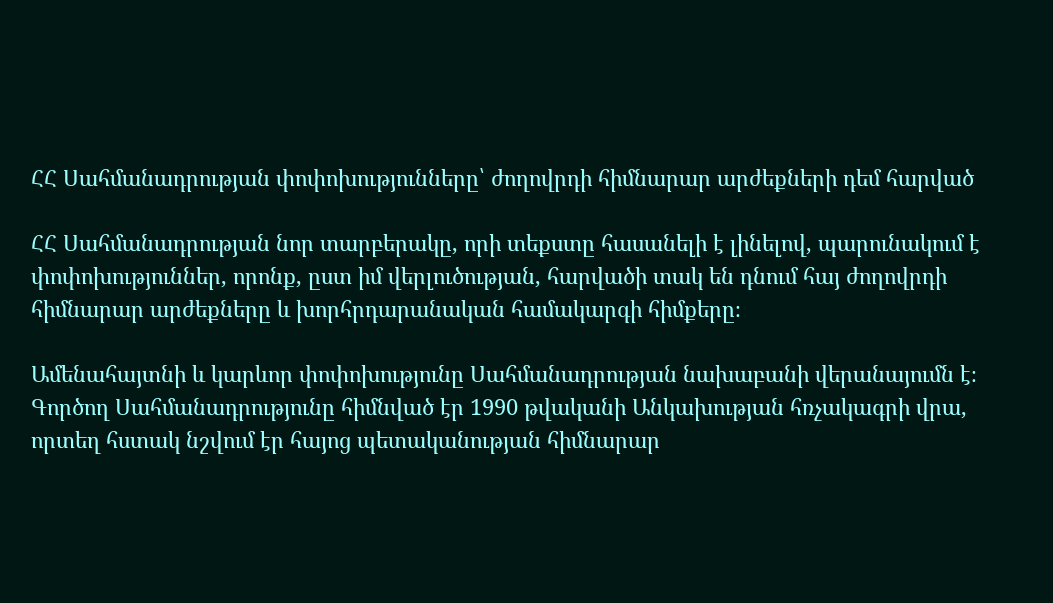ՀՀ Սահմանադրության փոփոխությունները՝ ժողովրդի հիմնարար արժեքների դեմ հարված

ՀՀ Սահմանադրության նոր տարբերակը, որի տեքստը հասանելի է լինելով, պարունակում է փոփոխություններ, որոնք, ըստ իմ վերլուծության, հարվածի տակ են դնում հայ ժողովրդի հիմնարար արժեքները և խորհրդարանական համակարգի հիմքերը։

Ամենահայտնի և կարևոր փոփոխությունը Սահմանադրության նախաբանի վերանայումն է։ Գործող Սահմանադրությունը հիմնված էր 1990 թվականի Անկախության հռչակագրի վրա, որտեղ հստակ նշվում էր հայոց պետականության հիմնարար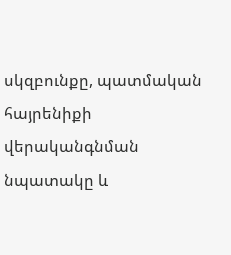սկզբունքը, պատմական հայրենիքի վերականգնման նպատակը և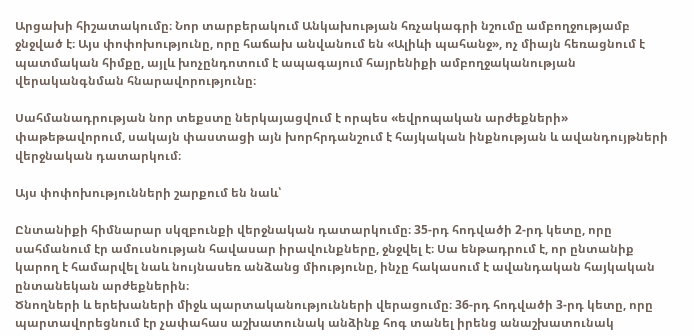Արցախի հիշատակումը։ Նոր տարբերակում Անկախության հռչակագրի նշումը ամբողջությամբ ջնջված է։ Այս փոփոխությունը, որը հաճախ անվանում են «Ալիևի պահանջ», ոչ միայն հեռացնում է պատմական հիմքը, այլև խոչընդոտում է ապագայում հայրենիքի ամբողջականության վերականգնման հնարավորությունը։

Սահմանադրության նոր տեքստը ներկայացվում է որպես «եվրոպական արժեքների» փաթեթավորում, սակայն փաստացի այն խորհրդանշում է հայկական ինքնության և ավանդույթների վերջնական դատարկում։

Այս փոփոխությունների շարքում են նաև՝

Ընտանիքի հիմնարար սկզբունքի վերջնական դատարկումը։ 35-րդ հոդվածի 2-րդ կետը, որը սահմանում էր ամուսնության հավասար իրավունքները, ջնջվել է։ Սա ենթադրում է, որ ընտանիք կարող է համարվել նաև նույնասեռ անձանց միությունը, ինչը հակասում է ավանդական հայկական ընտանեկան արժեքներին։
Ծնողների և երեխաների միջև պարտականությունների վերացումը։ 36-րդ հոդվածի 3-րդ կետը, որը պարտավորեցնում էր չափահաս աշխատունակ անձինք հոգ տանել իրենց անաշխատունակ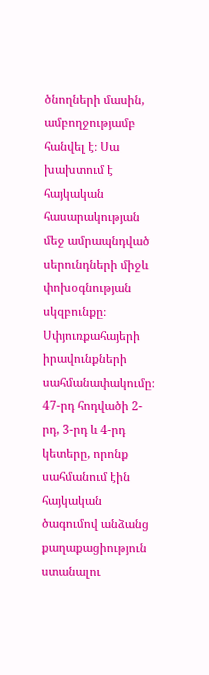ծնողների մասին, ամբողջությամբ հանվել է։ Սա խախտում է հայկական հասարակության մեջ ամրապնդված սերունդների միջև փոխօգնության սկզբունքը։
Սփյուռքահայերի իրավունքների սահմանափակումը։ 47-րդ հոդվածի 2-րդ, 3-րդ և 4-րդ կետերը, որոնք սահմանում էին հայկական ծագումով անձանց քաղաքացիություն ստանալու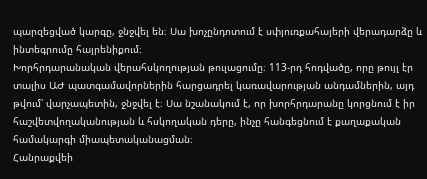պարզեցված կարգը, ջնջվել են։ Սա խոչընդոտում է սփյուռքահայերի վերադարձը և ինտեգրումը հայրենիքում։
Խորհրդարանական վերահսկողության թուլացումը։ 113-րդ հոդվածը, որը թույլ էր տալիս ԱԺ պատգամավորներին հարցադրել կառավարության անդամներին, այդ թվում՝ վարչապետին, ջնջվել է։ Սա նշանակում է, որ խորհրդարանը կորցնում է իր հաշվետվողականության և հսկողական դերը, ինչը հանգեցնում է քաղաքական համակարգի միապետականացման։
Հանրաքվեի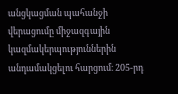անցկացման պահանջի վերացումը միջազգային կազմակերպություններին անդամակցելու հարցում։ 205-րդ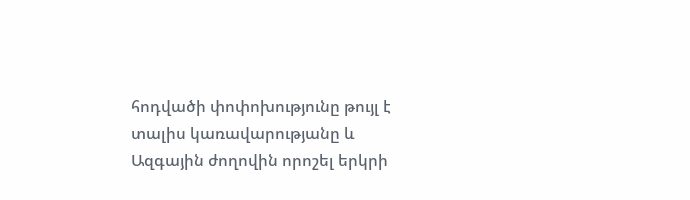հոդվածի փոփոխությունը թույլ է տալիս կառավարությանը և Ազգային ժողովին որոշել երկրի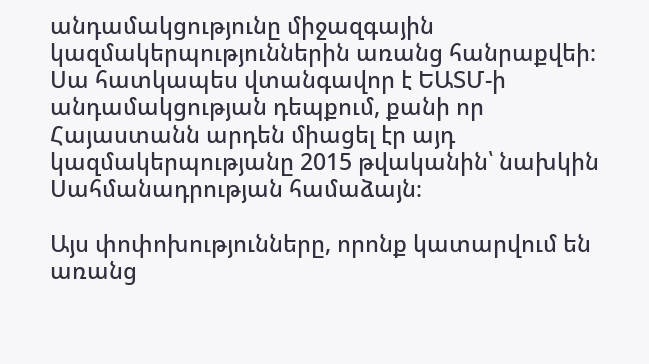անդամակցությունը միջազգային կազմակերպություններին առանց հանրաքվեի։ Սա հատկապես վտանգավոր է ԵԱՏՄ-ի անդամակցության դեպքում, քանի որ Հայաստանն արդեն միացել էր այդ կազմակերպությանը 2015 թվականին՝ նախկին Սահմանադրության համաձայն։

Այս փոփոխությունները, որոնք կատարվում են առանց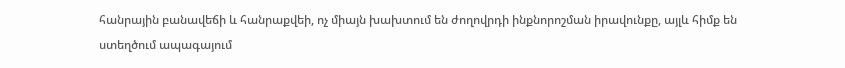հանրային բանավեճի և հանրաքվեի, ոչ միայն խախտում են ժողովրդի ինքնորոշման իրավունքը, այլև հիմք են ստեղծում ապագայում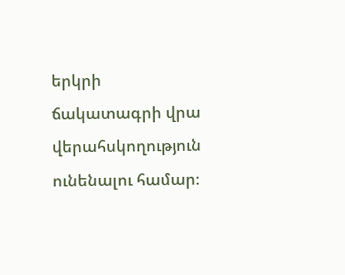երկրի ճակատագրի վրա վերահսկողություն ունենալու համար։